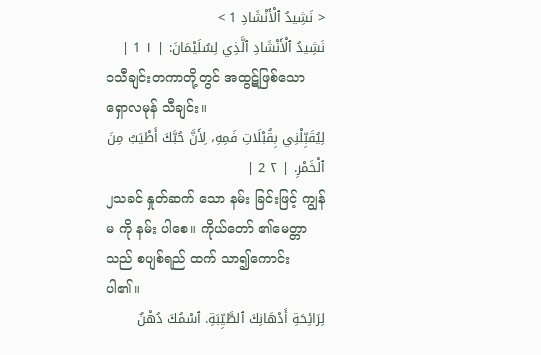< نَشِيدُ ٱلْأَنْشَادِ 1 >
نَشِيدُ ٱلْأَنْشَادِ ٱلَّذِي لِسُلَيْمَانَ: | ١ 1 |
၁သီချင်းတကာတို့တွင် အထွဋ်ဖြစ်သော ရှောလမုန် သီချင်း။
لِيُقَبِّلْنِي بِقُبْلَاتِ فَمِهِ، لِأَنَّ حُبَّكَ أَطْيَبُ مِنَ ٱلْخَمْرِ. | ٢ 2 |
၂သခင် နှုတ်ဆက် သော နမ်း ခြင်းဖြင့် ကျွန်မ ကို နမ်း ပါစေ။ ကိုယ်တော် ၏မေတ္တာ သည် စပျစ်ရည် ထက် သာ၍ကောင်း ပါ၏။
لِرَائِحَةِ أَدْهَانِكَ ٱلطَّيِّبَةِ. ٱسْمُكَ دُهْنٌ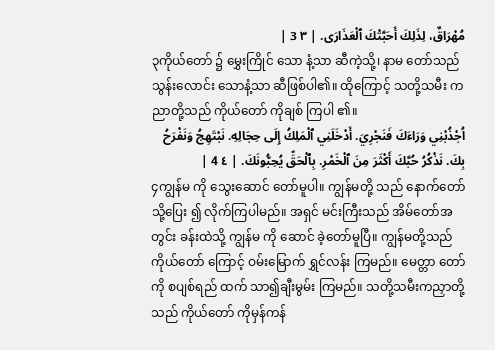مُهْرَاقٌ، لِذَلِكَ أَحَبَّتْكَ ٱلْعَذَارَى. | ٣ 3 |
၃ကိုယ်တော် ၌ မွှေးကြိုင် သော နံ့သာ ဆီကဲ့သို့၊ နာမ တော်သည် သွန်းလောင်း သောနံ့သာ ဆီဖြစ်ပါ၏။ ထိုကြောင့် သတို့သမီး ကညာတို့သည် ကိုယ်တော် ကိုချစ် ကြပါ ၏။
اُجْذُبْنِي وَرَاءَكَ فَنَجْرِيَ. أَدْخَلَنِي ٱلْمَلِكُ إِلَى حِجَالِهِ. نَبْتَهِجُ وَنَفْرَحُ بِكَ. نَذْكُرُ حُبَّكَ أَكْثَرَ مِنَ ٱلْخَمْرِ. بِٱلْحَقِّ يُحِبُّونَكَ. | ٤ 4 |
၄ကျွန်မ ကို သွေးဆောင် တော်မူပါ။ ကျွန်မတို့ သည် နောက်တော်သို့ပြေး ၍ လိုက်ကြပါမည်။ အရှင် မင်းကြီးသည် အိမ်တော်အတွင်း ခန်းထဲသို့ ကျွန်မ ကို ဆောင် ခဲ့တော်မူပြီ။ ကျွန်မတို့သည် ကိုယ်တော် ကြောင့် ဝမ်းမြောက် ရွှင်လန်း ကြမည်။ မေတ္တာ တော်ကို စပျစ်ရည် ထက် သာ၍ချီးမွမ်း ကြမည်။ သတို့သမီးကညှာတို့သည် ကိုယ်တော် ကိုမှန်ကန်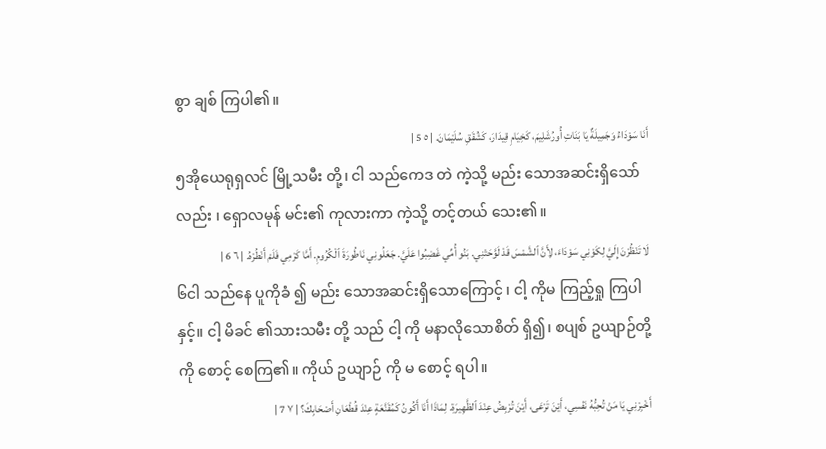စွာ ချစ် ကြပါ၏။
أَنَا سَوْدَاءُ وَجَمِيلَةٌ يَا بَنَاتِ أُورُشَلِيمَ، كَخِيَامِ قِيدَارَ، كَشُقَقِ سُلَيْمَانَ. | ٥ 5 |
၅အိုယေရုရှလင် မြို့သမီး တို့၊ ငါ သည်ကေဒ တဲ ကဲ့သို့ မည်း သောအဆင်းရှိသော်လည်း ၊ ရှောလမုန် မင်း၏ ကုလားကာ ကဲ့သို့ တင့်တယ် သေး၏။
لَا تَنْظُرْنَ إِلَيَّ لِكَوْنِي سَوْدَاءَ، لِأَنَّ ٱلشَّمْسَ قَدْ لَوَّحَتْنِي. بَنُو أُمِّي غَضِبُوا عَلَيَّ. جَعَلُونِي نَاطُورَةَ ٱلْكُرُومِ. أَمَّا كَرْمِي فَلَمْ أَنْطُرْهُ. | ٦ 6 |
၆ငါ သည်နေ ပူကိုခံ ၍ မည်း သောအဆင်းရှိသောကြောင့် ၊ ငါ့ ကိုမ ကြည့်ရှု ကြပါနှင့်။ ငါ့ မိခင် ၏သားသမီး တို့ သည် ငါ့ ကို မနာလိုသောစိတ် ရှိ၍၊ စပျစ် ဥယျာဉ်တို့ကို စောင့် စေကြ၏။ ကိုယ် ဥယျာဉ် ကို မ စောင့် ရပါ။
أَخْبِرْنِي يَا مَنْ تُحِبُّهُ نَفْسِي، أَيْنَ تَرْعَى، أَيْنَ تُرْبِضُ عِنْدَ ٱلظَّهِيرَةِ. لِمَاذَا أَنَا أَكُونُ كَمُقَنَّعَةٍ عِنْدَ قُطْعَانِ أَصْحَابِكَ؟ | ٧ 7 |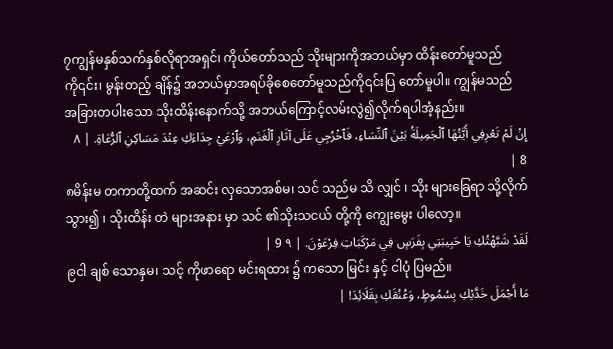၇ကျွန်မနှစ်သက်နှစ်လိုရာအရှင်၊ ကိုယ်တော်သည် သိုးများကိုအဘယ်မှာ ထိန်းတော်မူသည်ကို၎င်း၊ မွန်းတည့် ချိန်၌ အဘယ်မှာအရပ်ခိုစေတော်မူသည်ကို၎င်းပြ တော်မူပါ။ ကျွန်မသည် အခြားတပါးသော သိုးထိန်းနောက်သို့ အဘယ်ကြောင့်လမ်းလွဲ၍လိုက်ရပါအံ့နည်း။
إِنْ لَمْ تَعْرِفِي أَيَّتُهَا ٱلْجَمِيلَةُ بَيْنَ ٱلنِّسَاءِ، فَٱخْرُجِي عَلَى آثَارِ ٱلْغَنَمِ، وَٱرْعَيْ جِدَاءَكِ عِنْدَ مَسَاكِنِ ٱلرُّعَاةِ. | ٨ 8 |
၈မိန်းမ တကာတို့ထက် အဆင်း လှသောအစ်မ၊ သင် သည်မ သိ လျှင် ၊ သိုး များခြေရာ သို့လိုက် သွား၍ ၊ သိုးထိန်း တဲ များအနား မှာ သင် ၏သိုးသငယ် တို့ကို ကျွေးမွေး ပါလော့။
لَقَدْ شَبَّهْتُكِ يَا حَبِيبَتِي بِفَرَسٍ فِي مَرْكَبَاتِ فِرْعَوْنَ. | ٩ 9 |
၉ငါ ချစ် သောနှမ၊ သင့် ကိုဖာရော မင်းရထား ၌ ကသော မြင်း နှင့် ငါပုံ ပြမည်။
مَا أَجْمَلَ خَدَّيْكِ بِسُمُوطٍ، وَعُنُقَكِ بِقَلَائِدَ! |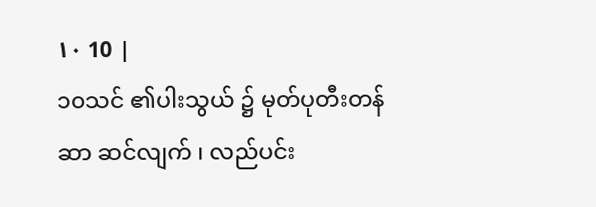١٠ 10 |
၁၀သင် ၏ပါးသွယ် ၌ မုတ်ပုတီးတန်ဆာ ဆင်လျက် ၊ လည်ပင်း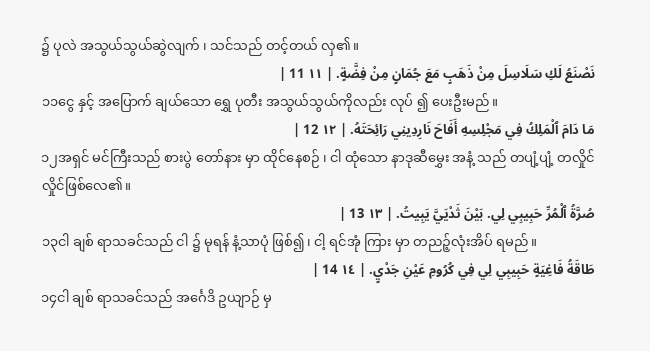၌ ပုလဲ အသွယ်သွယ်ဆွဲလျက် ၊ သင်သည် တင့်တယ် လှ၏။
نَصْنَعُ لَكِ سَلَاسِلَ مِنْ ذَهَبٍ مَعَ جُمَانٍ مِنْ فِضَّةٍ. | ١١ 11 |
၁၁ငွေ နှင့် အပြောက် ချယ်သော ရွှေ ပုတီး အသွယ်သွယ်ကိုလည်း လုပ် ၍ ပေးဦးမည်။
مَا دَامَ ٱلْمَلِكُ فِي مَجْلِسِهِ أَفَاحَ نَارِدِينِي رَائِحَتَهُ. | ١٢ 12 |
၁၂အရှင် မင်ကြီးသည် စားပွဲ တော်နား မှာ ထိုင်နေစဉ် ၊ ငါ ထုံသော နာဒုဆီမွှေး အနံ့ သည် တပျံ့ပျံ့ တလှိုင်လှိုင်ဖြစ်လေ၏။
صُرَّةُ ٱلْمُرِّ حَبِيبِي لِي. بَيْنَ ثَدْيَيَّ يَبِيتُ. | ١٣ 13 |
၁၃ငါ ချစ် ရာသခင်သည် ငါ ၌ မုရန် နံ့သာပုံ ဖြစ်၍၊ ငါ့ ရင်အုံ ကြား မှာ တညဉ့်လုံးအိပ် ရမည်။
طَاقَةُ فَاغِيَةٍ حَبِيبِي لِي فِي كُرُومِ عَيْنِ جَدْيٍ. | ١٤ 14 |
၁၄ငါ ချစ် ရာသခင်သည် အင်္ဂေဒိ ဥယျာဉ် မှ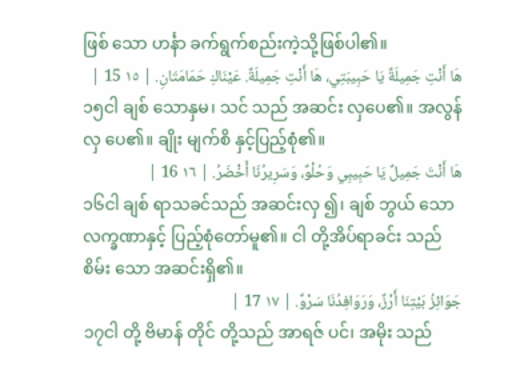ဖြစ် သော ဟင်္နာ ခက်ရွက်စည်းကဲ့သို့ဖြစ်ပါ၏။
هَا أَنْتِ جَمِيلَةٌ يَا حَبِيبَتِي، هَا أَنْتِ جَمِيلَةٌ. عَيْنَاكِ حَمَامَتَانِ. | ١٥ 15 |
၁၅ငါ ချစ် သောနှမ၊ သင် သည် အဆင်း လှပေ၏။ အလွန်လှ ပေ၏။ ချိုး မျက်စိ နှင့်ပြည့်စုံ၏။
هَا أَنْتَ جَمِيلٌ يَا حَبِيبِي وَحُلْوٌ، وَسَرِيرُنَا أَخْضَرُ. | ١٦ 16 |
၁၆ငါ ချစ် ရာသခင်သည် အဆင်းလှ ၍၊ ချစ် ဘွယ် သော လက္ခဏာနှင့် ပြည့်စုံတော်မူ၏။ ငါ တို့အိပ်ရာခင်း သည် စိမ်း သော အဆင်းရှိ၏။
جَوَائِزُ بَيْتِنَا أَرْزٌ، وَرَوَافِدُنَا سَرْوٌ. | ١٧ 17 |
၁၇ငါ တို့ ဗိမာန် တိုင် တို့သည် အာရဇ် ပင်၊ အမိုး သည်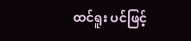ထင်ရူး ပင်ဖြင့်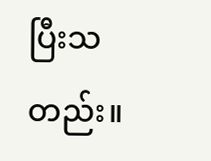ပြီးသတည်း။